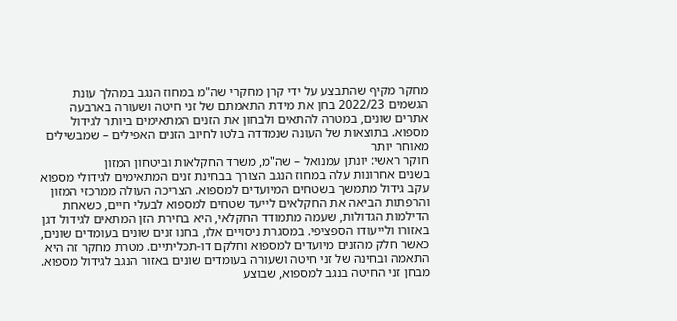מחקר מקיף שהתבצע על ידי קרן מחקרי שה"מ במחוז הנגב במהלך עונת הגשמים 2022/23 בחן את מידת התאמתם של זני חיטה ושעורה בארבעה אתרים שונים, במטרה להתאים ולבחון את הזנים המתאימים ביותר לגידול מספוא. בתוצאות של העונה שנמדדה בלטו לחיוב הזנים האפילים – שמבשילים מאוחר יותר
חוקר ראשי: יונתן עמנואל – שה"מ, משרד החקלאות וביטחון המזון
בשנים אחרונות עלה במחוז הנגב הצורך בבחינת זנים המתאימים לגידולי מספוא עקב גידול מתמשך בשטחים המיועדים למספוא. הצריכה העולה ממרכזי המזון והרפתות הביאה את החקלאים לייעד שטחים למספוא לבעלי חיים, כשאחת הדילמות הגדולות, שעמה מתמודד החקלאי, היא בחירת הזן המתאים לגידול דגן באזורו ולייעודו הספציפי. במסגרת ניסויים אלו, בחנו זנים שונים בעומדים שונים, כאשר חלק מהזנים מיועדים למספוא וחלקם דו-תכליתיים. מטרת מחקר זה היא התאמה ובחינה של זני חיטה ושעורה בעומדים שונים באזור הנגב לגידול מספוא.
מבחן זני החיטה בנגב למספוא, שבוצע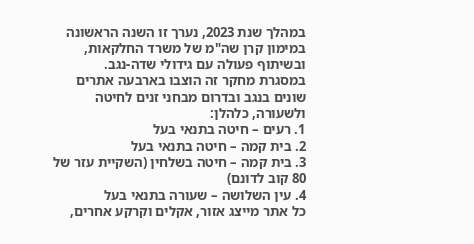במהלך שנת 2023, נערך זו השנה הראשונה במימון קרן שה"מ של משרד החלקאות, ובשיתוף פעולה עם גידולי שדה-נגב.
במסגרת מחקר זה הוצבו בארבעה אתרים שונים בנגב ובדרום מבחני זנים לחיטה ולשעורה, כלהלן:
1. רעים – חיטה בתנאי בעל
2. בית קמה – חיטה בתנאי בעל
3. בית קמה – חיטה בשלחין (השקיית עזר של 80 קוב לדונם)
4. עין השלושה – שעורה בתנאי בעל
כל אתר מייצג אזור, אקלים וקרקע אחרים,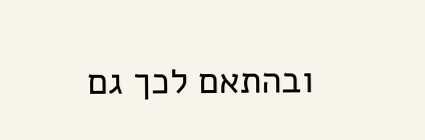ובהתאם לכך גם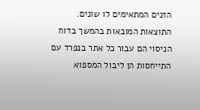הזנים המתאימים לו שונים. התוצאות המובאות בהמשך בדוח הניסוי הם עבור כל אתר בנפרד עם התייחסות הן ליבול המספוא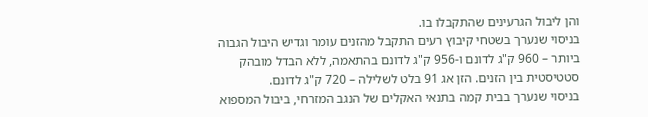והן ליבול הגרעינים שהתקבלו בו.
בניסוי שנערך בשטחי קיבוץ רעים התקבל מהזנים עומר וגדיש היבול הגבוה ביותר – 960 ק"ג לדונם ו-956 ק"ג לדונם בהתאמה, ללא הבדל מובהק סטטיסטית בין הזנים. הזן אג 91 בלט לשלילה – 720 ק"ג לדונם.
בניסוי שנערך בבית קמה בתנאי האקלים של הנגב המזרחי, ביבול המספוא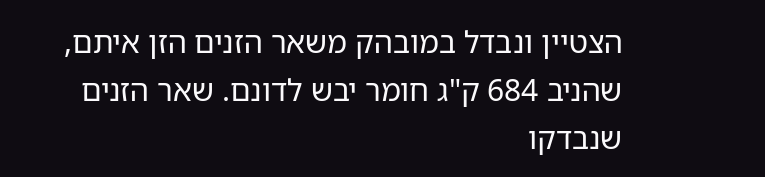הצטיין ונבדל במובהק משאר הזנים הזן איתם, שהניב 684 ק"ג חומר יבש לדונם. שאר הזנים שנבדקו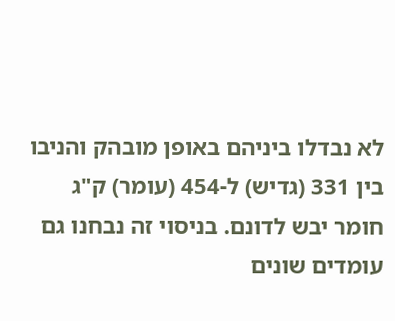לא נבדלו ביניהם באופן מובהק והניבו בין 331 (גדיש) ל-454 (עומר) ק"ג חומר יבש לדונם. בניסוי זה נבחנו גם עומדים שונים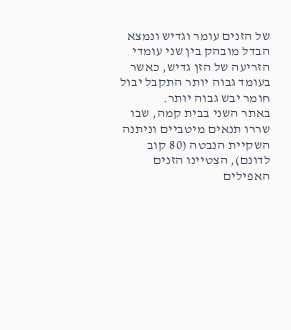של הזנים עומר וגדיש ונמצא הבדל מובהק בין שני עומדי הזריעה של הזן גדיש, כאשר בעומד גבוה יותר התקבל יבול חומר יבש גבוה יותר.
באתר השני בבית קמה, שבו שררו תנאים מיטביים וניתנה השקיית הנבטה (80 קוב לדונם), הצטיינו הזנים האפילים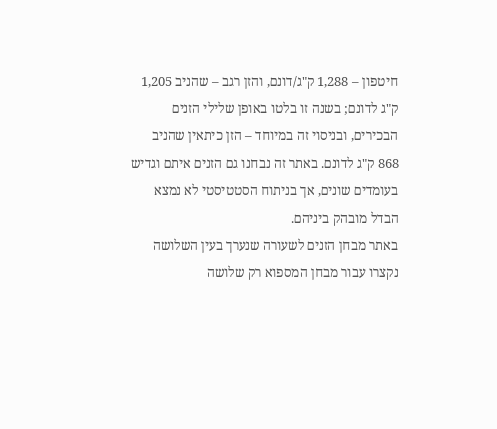חיטפון – 1,288 ק"ג/דונם, והזן רגב – שהניב 1,205 ק"ג לדונם; בשנה זו בלטו באופן שלילי הזנים הבכירים, ובניסוי זה במיוחד – הזן כיתאין שהניב 868 ק"ג לדונם. באתר זה נבחנו גם הזנים איתם וגדיש בעומדים שונים, אך בניתוח הסטטיסטי לא נמצא הבדל מובהק ביניהם.
באתר מבחן הזנים לשעורה שנערך בעין השלושה נקצרו עבור מבחן המספוא רק שלושה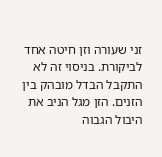זני שעורה וזן חיטה אחד לביקורת. בניסוי זה לא התקבל הבדל מובהק בין הזנים. הזן מגל הניב את היבול הגבוה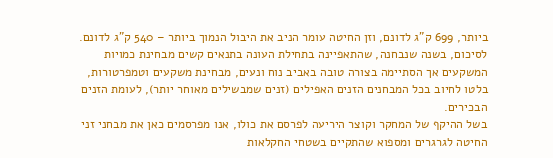ביותר, 699 ק"ג לדונם, וזן החיטה עומר הניב את היבול הנמוך ביותר – 540 ק"ג לדונם.
לסיכום, בשנה שנבחנה, שהתאפיינה בתחילת העונה בתנאים קשים מבחינת כמויות המשקעים אך הסתיימה בצורה טובה באביב נוח ונעים, מבחינת משקעים וטמפרטורות, בלטו לחיוב בכל המבחנים הזנים האפילים (זנים שמבשילים מאוחר יותר), לעומת הזנים הבכירים.
בשל ההיקף של המחקר וקוצר היריעה לפרסם את כולו, אנו מפרסמים כאן את מבחני זני החיטה לגרגרים ומספוא שהתקיים בשטחי החקלאות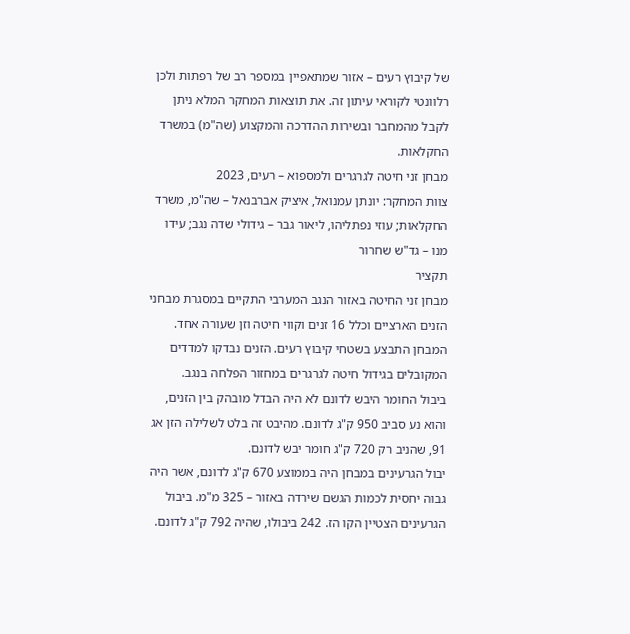של קיבוץ רעים – אזור שמתאפיין במספר רב של רפתות ולכן רלוונטי לקוראי עיתון זה. את תוצאות המחקר המלא ניתן לקבל מהמחבר ובשירות ההדרכה והמקצוע (שה"מ) במשרד החקלאות.
מבחן זני חיטה לגרגרים ולמספוא – רעים, 2023
צוות המחקר: יונתן עמנואל, איציק אברבנאל – שה"מ, משרד החקלאות; עוזי נפתליהו, ליאור גבר – גידולי שדה נגב; עידו מנו – גד"ש שחרור
תקציר
מבחן זני החיטה באזור הנגב המערבי התקיים במסגרת מבחני הזנים הארציים וכלל 16 זנים וקווי חיטה וזן שעורה אחד. המבחן התבצע בשטחי קיבוץ רעים. הזנים נבדקו למדדים המקובלים בגידול חיטה לגרגרים במחזור הפלחה בנגב.
ביבול החומר היבש לדונם לא היה הבדל מובהק בין הזנים, והוא נע סביב 950 ק"ג לדונם. מהיבט זה בלט לשלילה הזן אג 91, שהניב רק 720 ק"ג חומר יבש לדונם.
יבול הגרעינים במבחן היה בממוצע 670 ק"ג לדונם, אשר היה גבוה יחסית לכמות הגשם שירדה באזור – 325 מ"מ. ביבול הגרעינים הצטיין הקו הז. 242 ביבולו, שהיה 792 ק"ג לדונם.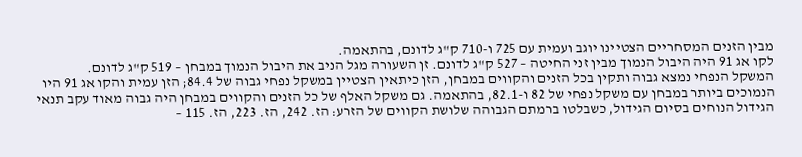מבין הזנים המסחריים הצטיינו יוגב ועמית עם 725 ו-710 ק"ג לדונם, בהתאמה.
לקו אג 91 היה היבול הנמוך מבין זני החיטה – 527 ק"ג לדונם. זן השעורה מגל הניב את היבול הנמוך במבחן – 519 ק"ג לדונם.
המשקל הנפחי נמצא גבוה ותקין בכל הזנים והקווים במבחן, הזן כיתאין הצטיין במשקל נפחי גבוה של 84.4; הזן עמית והקו אג 91 היו הנמוכים ביותר במבחן עם משקל נפחי של 82 ו-82.1, בהתאמה. גם משקל האלף של כל הזנים והקווים במבחן היה גבוה מאוד עקב תנאי הגידול הנוחים בסיום הגידול, כשבלטו ברמתם הגבוהה שלושת הקווים של הזרע: הז. 242, הז. 223, הז. 115 –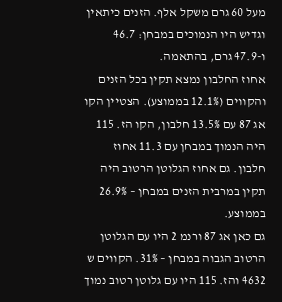מעל 60 גרם משקל אלף. הזנים כיתאין וגדיש היו הנמוכים במבחן: 46.7 ו-47.9 גרם, בהתאמה.
אחוז החלבון נמצא תקין בכל הזנים והקווים (12.1% בממוצע). הצטיין הקו אג 87 עם 13.5% חלבון, הקו הז. 115 היה הנמוך במבחן עם 11.3 אחוז חלבון. גם אחוז הגלוטן הרטוב היה תקין במרבית הזנים במבחן – 26.9% בממוצע.
גם כאן אג 87 ורנמ 2 היו עם הגלוטן הרטוב הגבוה במבחן – 31%. הקווים ש 4632 והז. 115 היו עם גלוטן רטוב נמוך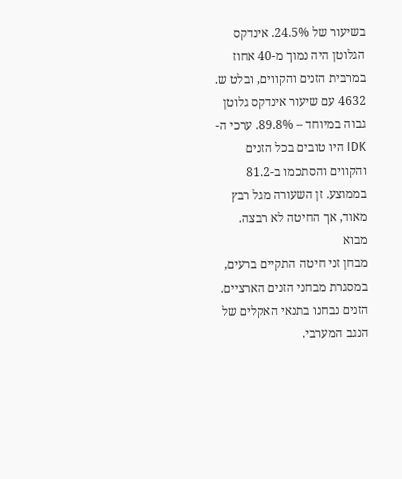בשיעור של 24.5%. אינדקס הגלוטן היה נמוך מ-40 אחוז במרבית הזנים והקווים, ובלט ש. 4632 עם שיעור אינדקס גלוטן גבוה במיוחד – 89.8%. ערכי ה-IDK היו טובים בכל הזנים והקווים והסתכמו ב-81.2 בממוצע. זן השעורה מגל רבץ מאוד, אך החיטה לא רבצה.
מבוא
מבחן זני חיטה התקיים ברעים, במסגרת מבחני הזנים הארציים. הזנים נבחנו בתנאי האקלים של הנגב המערבי.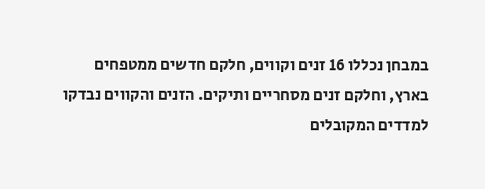במבחן נכללו 16 זנים וקווים, חלקם חדשים ממטפחים בארץ, וחלקם זנים מסחריים ותיקים. הזנים והקווים נבדקו למדדים המקובלים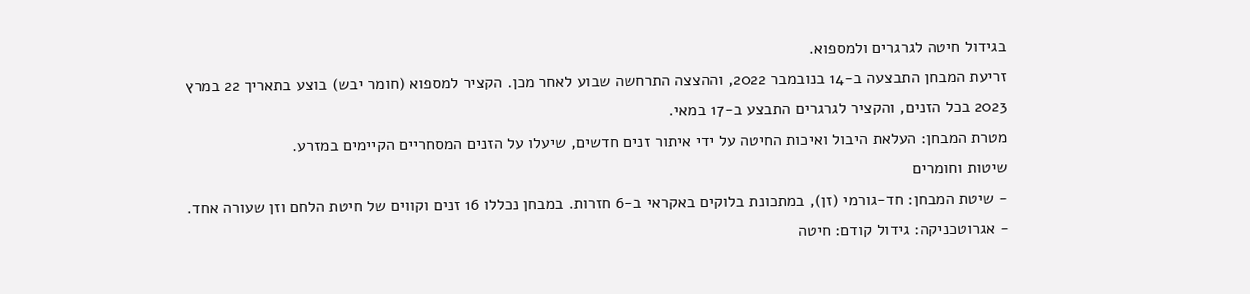בגידול חיטה לגרגרים ולמספוא.
זריעת המבחן התבצעה ב-14 בנובמבר 2022, וההצצה התרחשה שבוע לאחר מכן. הקציר למספוא (חומר יבש) בוצע בתאריך 22 במרץ 2023 בכל הזנים, והקציר לגרגרים התבצע ב-17 במאי.
מטרת המבחן: העלאת היבול ואיכות החיטה על ידי איתור זנים חדשים, שיעלו על הזנים המסחריים הקיימים במזרע.
שיטות וחומרים
- שיטת המבחן: חד-גורמי (זן), במתכונת בלוקים באקראי ב-6 חזרות. במבחן נכללו 16 זנים וקווים של חיטת הלחם וזן שעורה אחד.
- אגרוטכניקה: גידול קודם: חיטה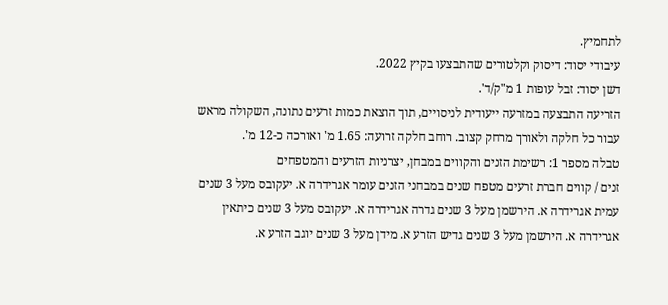לתחמיץ.
עיבודי יסוד: דיסוק וקלטורים שהתבצעו בקיץ 2022.
דשן יסוד: זבל עופות 1 מ"ק/ד'.
הזריעה התבצעה במזרעה ייעודית לניסויים, תוך הוצאת כמות זרעים נתונה, השקולה מראש עבור כל חלקה ולאורך מרחק קצוב. רוחב חלקה זרועה: 1.65 מ' ואורכה כ-12 מ'.
טבלה מספר 1: רשימת הזנים והקווים במבחן, יצרניות הזרעים והמטפחים
זנים / קווים חברת זרעים מטפח שנים במבחני הזנים עומר אגרידרה א. יעקובס מעל 3 שנים עמית אגרידרה א. הירשמן מעל 3 שנים גדרה אגרידרה א. יעקובס מעל 3 שנים כיתאין אגרידרה א. הירשמן מעל 3 שנים גדיש הזרע א. מידן מעל 3 שנים יוגב הזרע א.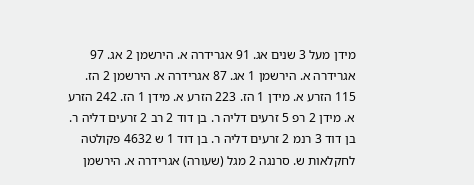מידן מעל 3 שנים אג. 91 אגרידרה א. הירשמן 2 אג. 97 אגרידרה א. הירשמן 1 אג. 87 אגרידרה א. הירשמן 2 הז. 115 הזרע א. מידן 1 הז. 223 הזרע א. מידן 1 הז. 242 הזרע א. מידן 2 רפ 5 זרעים דליה ר. בן דוד 2 רב 2 זרעים דליה ר. בן דוד 3 רנמ 2 זרעים דליה ר. בן דוד 1 ש 4632 פקולטה לחקלאות ש. סרנגה 2 מגל (שעורה) אגרידרה א. הירשמן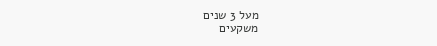מעל 3 שנים
משקעים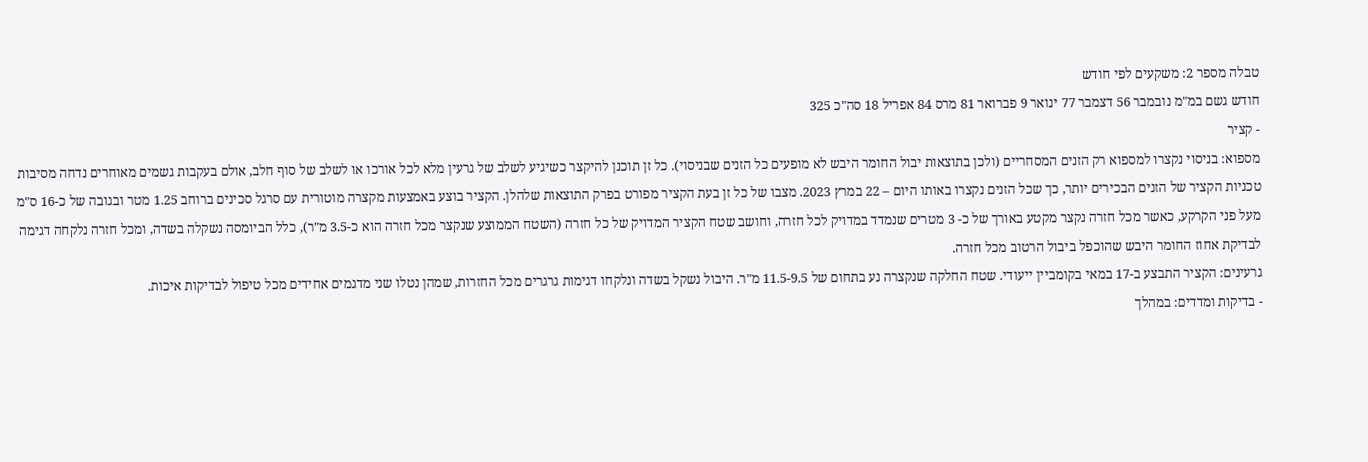טבלה מספר 2: משקעים לפי חודש
חודש גשם במ"מ נובמבר 56 דצמבר 77 ינואר 9 פברואר 81 מרס 84 אפריל 18 סה"כ 325
- קציר
מספוא: בניסוי נקצרו למספוא רק הזנים המסחריים (ולכן בתוצאות יבול החומר היבש לא מופעים כל הזנים שבניסוי). כל זן תוכנן להיקצר כשיגיע לשלב של גרעין מלא לכל אורכו או לשלב של סוף חלב, אולם בעקבות גשמים מאוחרים נדחה מסיבות טכניות הקציר של הזנים הבכירים יותר, כך שכל הזנים נקצרו באותו היום – 22 במרץ 2023. מצבו של כל זן בעת הקציר מפורט בפרק התוצאות שלהלן. הקציר בוצע באמצעות מקצרה מוטורית עם סרגל סכינים ברוחב 1.25 מטר ובגובה של כ-16 ס"מ מעל פני הקרקע, כאשר מכל חזרה נקצר מקטע באורך של כ- 3 מטרים שנמדד במדויק לכל חזרה, וחושב שטח הקציר המדויק של כל חזרה (השטח הממוצע שנקצר מכל חזרה הוא כ-3.5 מ"ר), כלל הביומסה נשקלה בשדה, ומכל חזרה נלקחה דגימה לבדיקת אחוז החומר היבש שהוכפל ביבול הרטוב מכל חזרה.
גרעינים: הקציר התבצע ב-17 במאי בקומביין ייעודי. שטח החלקה שנקצרה נע בתחום של 11.5-9.5 מ"ר. היבול נשקל בשדה ונלקחו דגימות גרגרים מכל החזרות, שמהן נטלו שני מדגמים אחידים מכל טיפול לבדיקות איכות.
- בדיקות ומדדים: במהלך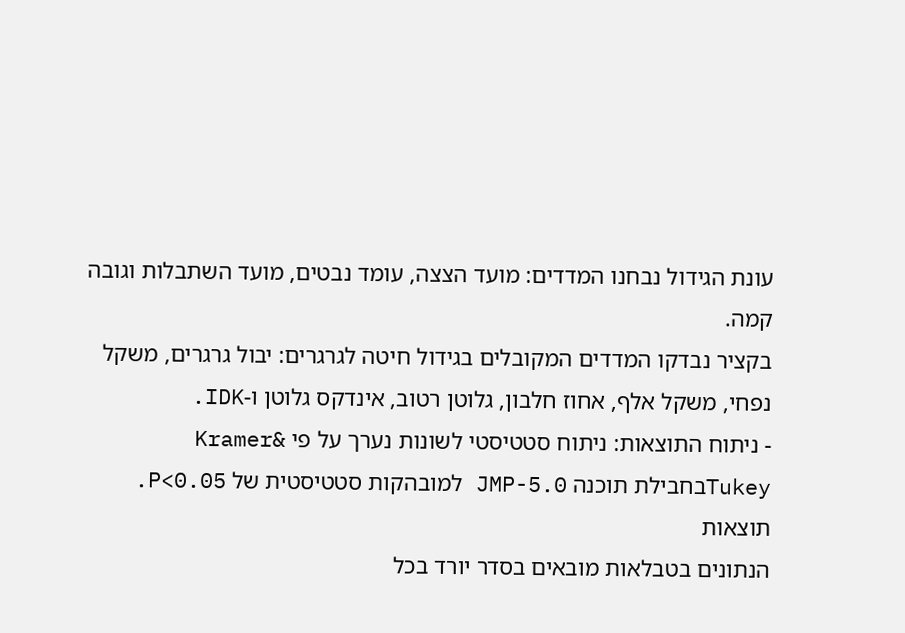עונת הגידול נבחנו המדדים: מועד הצצה, עומד נבטים, מועד השתבלות וגובה קמה.
בקציר נבדקו המדדים המקובלים בגידול חיטה לגרגרים: יבול גרגרים, משקל נפחי, משקל אלף, אחוז חלבון, גלוטן רטוב, אינדקס גלוטן ו-IDK.
- ניתוח התוצאות: ניתוח סטטיסטי לשונות נערך על פי Kramer& Tukeyבחבילת תוכנה JMP-5.0 למובהקות סטטיסטית של P<0.05.
תוצאות
הנתונים בטבלאות מובאים בסדר יורד בכל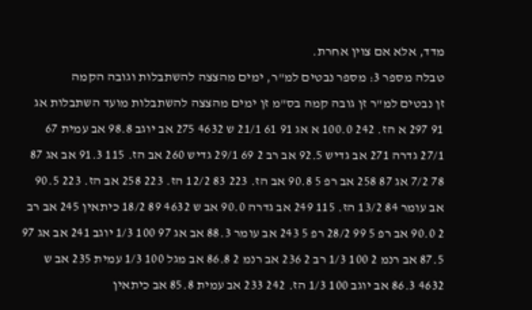מדד, אלא אם צוין אחרת.
טבלה מספר 3: מספר נבטים למ"ר, ימים מהצצה להשתבלות וגובה הקמה
זן נבטים למ"ר זן גובה קמה בס"מ זן ימים מהצצה להשתבלות מועד השתבלות אג 91 297 א הז. 242 100.0 א אג 91 61 21/1 ש 4632 275 אב יוגב 98.8 אב עמית 67 27/1 גדרה 271 אב גדיש 92.5 אב רב 2 69 29/1 גדיש 260 אב הז. 115 91.3 אב אג 87 78 7/2 אג 87 258 אב רפ 5 90.8 אב הז. 223 83 12/2 הז. 223 258 אב הז. 223 90.5 אב עומר 84 13/2 הז. 115 249 אב גדרה 90.0 אב ש 4632 89 18/2 כיתאין 245 אב רב 2 90.0 אב רפ 5 99 28/2 רפ 5 243 אב עומר 88.3 אב אג 97 100 1/3 יוגב 241 אב אג 97 87.5 אב רנמ 2 100 1/3 רב 2 236 אב רנמ 2 86.8 אב מגל 100 1/3 עמית 235 אב ש 4632 86.3 אב יוגב 100 1/3 הז. 242 233 אב עמית 85.8 אב כיתאין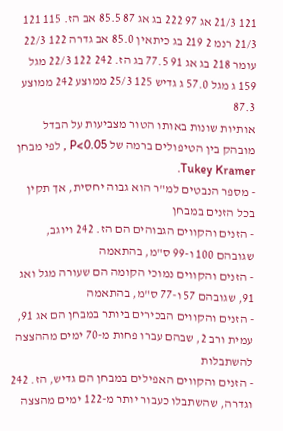121 21/3 אג 97 222 בג אג 87 85.5 אב הז. 115 121 21/3 רנמ 2 219 בג כיתאין 85.0 אב גדרה 122 22/3 עומר 218 בג אג 91 77.5 בג הז. 242 122 22/3 מגל 159 ג מגל 57.0 ג גדיש 125 25/3 ממוצע 242 ממוצע 87.3
אותיות שונות באותו הטור מצביעות על הבדל מובהק בין הטיפולים ברמה של P<0.05 , לפי מבחן Tukey Kramer.
- מספר הנבטים למ"ר הוא גבוה יחסית, אך תקין בכל הזנים במבחן
- הזנים והקווים הגבוהים הם הז. 242 ויוגב, שגובהם 100 ו-99 ס"מ, בהתאמה
- הזנים והקווים נמוכי הקומה הם שעורה מגל ואג 91, שגובהם 57 ו-77 ס"מ, בהתאמה
- הזנים והקווים הבכירים ביותר במבחן הם אג 91, עמית ורב 2, שבהם עברו פחות מ-70 ימים מההצצה להשתבלות
- הזנים והקווים האפילים במבחן הם גדיש, הז. 242 וגדרה, שהשתבלו כעבור יותר מ-122 ימים מהצצה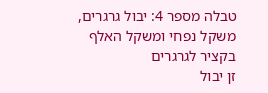טבלה מספר 4: יבול גרגרים, משקל נפחי ומשקל האלף בקציר לגרגרים
זן יבול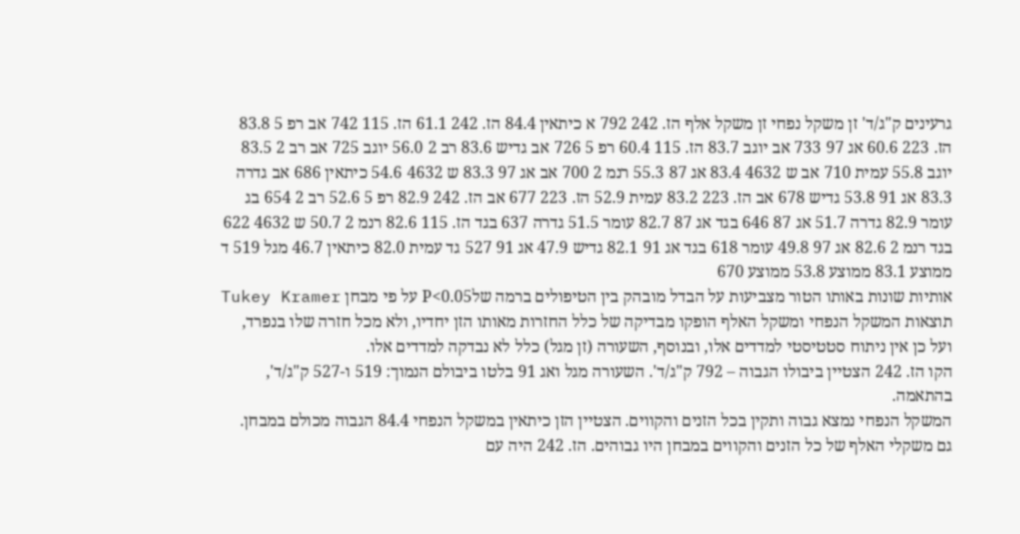גרעינים ק"ג/ד' זן משקל נפחי זן משקל אלף הז. 242 792 א כיתאין 84.4 הז. 242 61.1 הז. 115 742 אב רפ 5 83.8 הז. 223 60.6 אג 97 733 אב יוגב 83.7 הז. 115 60.4 רפ 5 726 אב גדיש 83.6 רב 2 56.0 יוגב 725 אב רב 2 83.5 יוגב 55.8 עמית 710 אב ש 4632 83.4 אג 87 55.3 רנמ 2 700 אב אג 97 83.3 ש 4632 54.6 כיתאין 686 אב גדרה 83.3 אג 91 53.8 גדיש 678 אב הז. 223 83.2 עמית 52.9 הז. 223 677 אב הז. 242 82.9 רפ 5 52.6 רב 2 654 בג עומר 82.9 גדרה 51.7 אג 87 646 בגד אג 87 82.7 עומר 51.5 גדרה 637 בגד הז. 115 82.6 רנמ 2 50.7 ש 4632 622 בגד רנמ 2 82.6 אג 97 49.8 עומר 618 בגד אג 91 82.1 גדיש 47.9 אג 91 527 גד עמית 82.0 כיתאין 46.7 מגל 519 ד ממוצע 83.1 ממוצע 53.8 ממוצע 670
אותיות שונות באותו הטור מצביעות על הבדל מובהק בין הטיפולים ברמה שלP<0.05 על פי מבחן Tukey Kramer
תוצאות המשקל הנפחי ומשקל האלף הופקו מבדיקה של כלל החזרות מאותו הזן יחדיו, ולא מכל חזרה שלו בנפרד, ועל כן אין ניתוח סטטיסטי למדדים אלו, ובנוסף, השעורה (זן מגל) כלל לא נבדקה למדדים אלו.
הקו הז. 242 הצטיין ביבולו הגבוה – 792 ק"ג/ד'. השעורה מגל ואג 91 בלטו ביבולם הנמוך: 519 ו-527 ק"ג/ד', בהתאמה.
המשקל הנפחי נמצא גבוה ותקין בכל הזנים והקווים. הצטיין הזן כיתאין במשקל הנפחי 84.4 הגבוה מכולם במבחן.
גם משקלי האלף של כל הזנים והקווים במבחן היו גבוהים. הז. 242 היה עם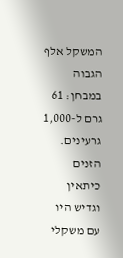המשקל אלף הגבוה במבחן: 61 גרם ל-1,000 גרעינים. הזנים כיתאין וגדיש היו עם משקלי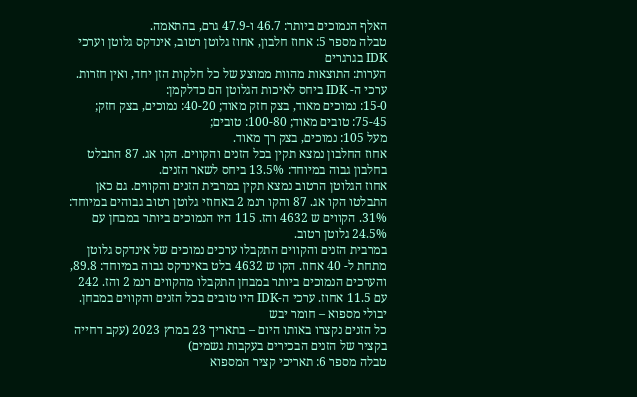האלף הנמוכים ביותר: 46.7 ו-47.9 גרם, בהתאמה.
טבלה מספר 5: אחוז חלבון, אחוז גלוטן רטוב, אינדקס גלוטן וערכי IDK בגרגרים
הערות: התוצאות מהוות ממוצע של כל חלקות הזן יחד, ואין חזרות.
ערכי ה- IDK ביחס לאיכות הגלוטן הם כדלקמן:
15-0: נמוכים מאוד, בצק חזק מאוד; 40-20: נמוכים, בצק חזק; 75-45: טובים מאוד; 100-80: טובים;
מעל 105: נמוכים, בצק רך מאוד.
אחוז החלבון נמצא תקין בכל הזנים והקווים. הקו אג. 87 התבלט בחלבון גבוה במיוחד: 13.5% ביחס לשאר הזנים.
אחוז הגלוטן הרטוב נמצא תקין במרבית הזנים והקווים. גם כאן התבלטו הקו אג. 87 והקו רנמ 2 באחוזי גלוטן רטוב גבוהים במיוחד: 31%. הקווים ש 4632 והז. 115 היו הנמוכים ביותר במבחן עם 24.5% גלוטן רטוב.
במרבית הזנים והקווים התקבלו ערכים נמוכים של אינדקס גלוטן מתחת ל- 40 אחוז. הקו ש 4632 בלט באינדקס גבוה במיוחד: 89.8, והערכים הנמוכים ביותר במבחן התקבלו מהקווים רנמ 2 והז. 242 עם 11.5 אחוז. ערכי ה-IDK היו טובים בכל הזנים והקווים במבחן.
יבולי מספוא – חומר יבש
כל הזנים נקצרו באותו היום – בתאריך 23 במרץ 2023 (עקב דחייה בקציר של הזנים הבכירים בעקבות גשמים)
טבלה מספר 6: תאריכי קציר המספוא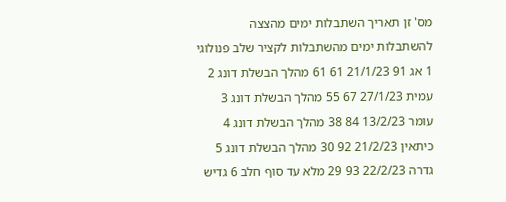מס' זן תאריך השתבלות ימים מהצצה להשתבלות ימים מהשתבלות לקציר שלב פנולוגי 1 אג 91 21/1/23 61 61 מהלך הבשלת דונג 2 עמית 27/1/23 67 55 מהלך הבשלת דונג 3 עומר 13/2/23 84 38 מהלך הבשלת דונג 4 כיתאין 21/2/23 92 30 מהלך הבשלת דונג 5 גדרה 22/2/23 93 29 מלא עד סוף חלב 6 גדיש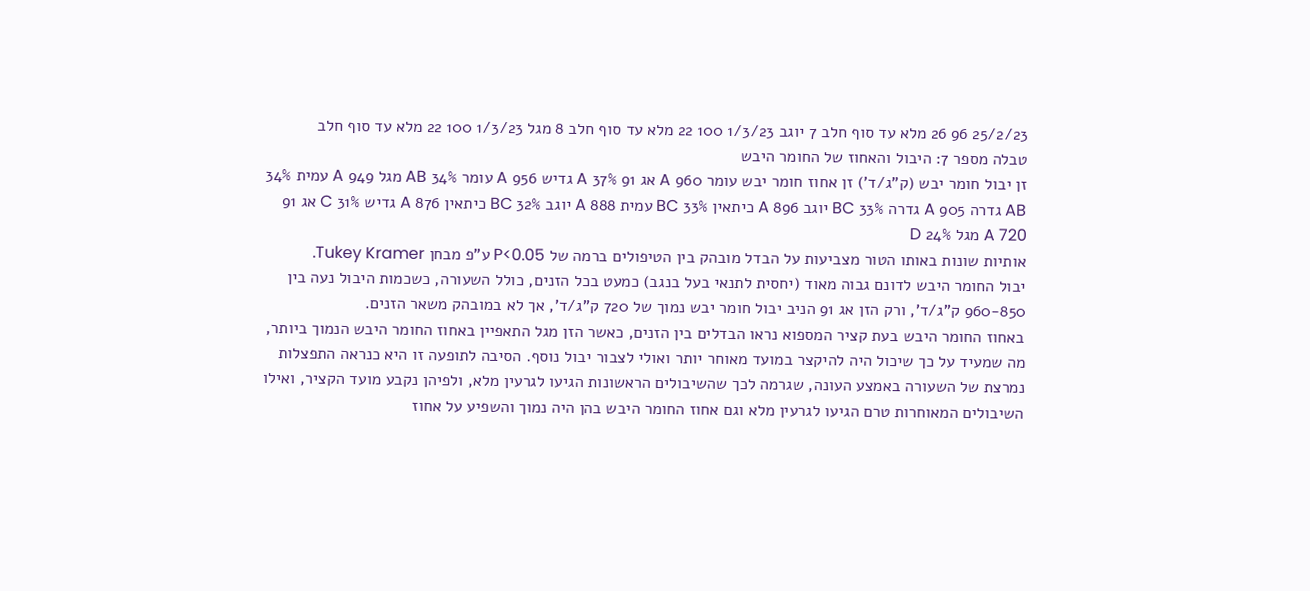25/2/23 96 26 מלא עד סוף חלב 7 יוגב 1/3/23 100 22 מלא עד סוף חלב 8 מגל 1/3/23 100 22 מלא עד סוף חלב
טבלה מספר 7: היבול והאחוז של החומר היבש
זן יבול חומר יבש (ק"ג/ד') זן אחוז חומר יבש עומר 960 A אג 91 37% A גדיש 956 A עומר 34% AB מגל 949 A עמית 34% AB גדרה 905 A גדרה 33% BC יוגב 896 A כיתאין 33% BC עמית 888 A יוגב 32% BC כיתאין 876 A גדיש 31% C אג 91 720 A מגל 24% D
אותיות שונות באותו הטור מצביעות על הבדל מובהק בין הטיפולים ברמה של P<0.05 ע"פ מבחן Tukey Kramer.
יבול החומר היבש לדונם גבוה מאוד (יחסית לתנאי בעל בנגב) כמעט בכל הזנים, כולל השעורה, כשכמות היבול נעה בין 960-850 ק"ג/ד', ורק הזן אג 91 הניב יבול חומר יבש נמוך של 720 ק"ג/ד', אך לא במובהק משאר הזנים.
באחוז החומר היבש בעת קציר המספוא נראו הבדלים בין הזנים, כאשר הזן מגל התאפיין באחוז החומר היבש הנמוך ביותר, מה שמעיד על כך שיכול היה להיקצר במועד מאוחר יותר ואולי לצבור יבול נוסף. הסיבה לתופעה זו היא כנראה התפצלות נמרצת של השעורה באמצע העונה, שגרמה לכך שהשיבולים הראשונות הגיעו לגרעין מלא, ולפיהן נקבע מועד הקציר, ואילו השיבולים המאוחרות טרם הגיעו לגרעין מלא וגם אחוז החומר היבש בהן היה נמוך והשפיע על אחוז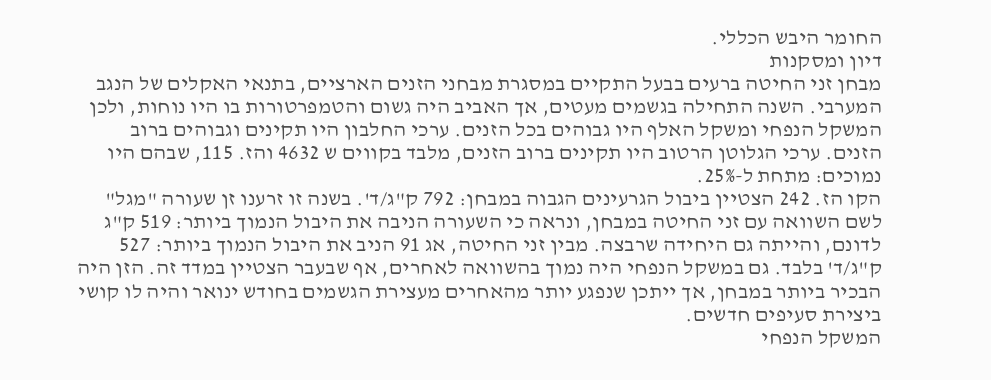החומר היבש הכללי.
דיון ומסקנות
מבחן זני החיטה ברעים בבעל התקיים במסגרת מבחני הזנים הארציים, בתנאי האקלים של הנגב המערבי. השנה התחילה בגשמים מעטים, אך האביב היה גשום והטמפרטורות בו היו נוחות, ולכן המשקל הנפחי ומשקל האלף היו גבוהים בכל הזנים. ערכי החלבון היו תקינים וגבוהים ברוב הזנים. ערכי הגלוטן הרטוב היו תקינים ברוב הזנים, מלבד בקווים ש 4632 והז. 115, שבהם היו נמוכים: מתחת ל-25%.
הקו הז. 242 הצטיין ביבול הגרעינים הגבוה במבחן: 792 ק"ג/ד'. בשנה זו זרענו זן שעורה "מגל" לשם השוואה עם זני החיטה במבחן, ונראה כי השעורה הניבה את היבול הנמוך ביותר: 519 ק"ג לדונם, והייתה גם היחידה שרבצה. מבין זני החיטה, אג 91 הניב את היבול הנמוך ביותר: 527 ק"ג/ד' בלבד. גם במשקל הנפחי היה נמוך בהשוואה לאחרים, אף שבעבר הצטיין במדד זה. הזן היה הבכיר ביותר במבחן, אך ייתכן שנפגע יותר מהאחרים מעצירת הגשמים בחודש ינואר והיה לו קושי ביצירת סעיפים חדשים.
המשקל הנפחי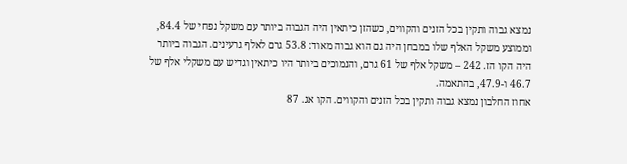נמצא גבוה ותקין בכל הזנים והקווים, כשהזן כיתאין היה הגבוה ביותר עם משקל נפחי של 84.4, וממוצע משקל האלף שלו במבחן היה גם הוא גבוה מאוד: 53.8 גרם לאלף גרעינים. הגבוה ביותר היה הקו הז. 242 – משקל אלף של 61 גרם, והנמוכים ביותר היו כיתאין וגדיש עם משקלי אלף של 46.7 ו-47.9, בהתאמה.
אחוז החלבון נמצא גבוה ותקין בכל הזנים והקווים. הקו אג. 87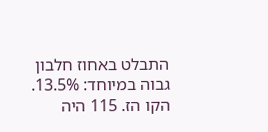התבלט באחוז חלבון גבוה במיוחד: 13.5%. הקו הז. 115 היה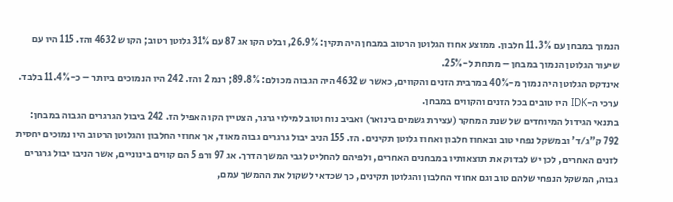הנמוך במבחן עם 11.3% חלבון. ממוצע אחוז הגלוטן הרטוב במבחן היה תקין: 26.9%, ובלט הקו אג 87 עם 31% גלוטן רטוב; הקו ש 4632 והז. 115 היו עם שיעור הגלוטן הנמוך במבחן – מתחת ל-25%.
אינדקס הגלוטן היה נמוך מ-40% במרבית הזנים והקווים, כאשר ש 4632 היה הגבוה מכולם: 89.8%; רנמ 2 והז. 242 היו הנמוכים ביותר – כ-11.4% בלבד. ערכי ה-IDK היו טובים בכל הזנים והקווים במבחן.
בתנאי הגידול המיוחדים של שנת המחקר (עצירת גשמים בינואר) ואביב נוח וטוב למילוי גרגר, הצטיין הקו האפיל הז. 242 ביבול הגרגרים הגבוה במבחן: 792 ק"ג/ד' ובמשקל נפחי טוב ובאחוז חלבון ואחוז גלוטן תקינים. הז. 155 הניב יבול גרגרים גבוה מאוד, אך אחוזי החלבון והגלוטן הרטוב היו נמוכים יחסית לזנים האחרים, לכן יש לבדוק את תוצאותיו במבחנים האחרים, ולפיהם להחליט לגבי המשך הדרך. אג 97 ורפ 5 הם קווים בינוניים, אשר הניבו יבול גרגרים גבוה, המשקל הנפחי שלהם טוב וגם אחוזי החלבון והגלוטן תקינים, כך שכדאי לשקול את ההמשך עמם,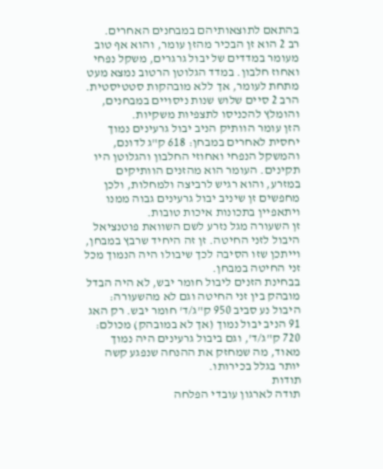בהתאם לתוצאותיהם במבחנים האחרים.
רב 2 הוא זן הבכיר מהזן עומר, והוא אף טוב מעומר במדדים של יבול גרגרים, משקל נפחי ואחוז חלבון. במדד הגלוטן הרטוב נמצא מעט מתחת לעומר, אך ללא מובהקות סטטיסטית. הרב 2 סיים שלוש שנות ניסויים במבחנים, והומלץ להכניסו לתצפיות משקיות.
הזן עומר הוותיק הניב יבול גרעינים נמוך יחסית לאחרים במבחן: 618 ק"ג לדונם, והמשקל הנפחי ואחוזי החלבון והגלוטן היו תקינים. העומר הוא מהזנים הוותיקים במזרע, והוא רגיש לרביצה ולמחלות, ולכן מחפשים זן שיניב יבול גרעינים גבוה ממנו ויתאפיין בתכונות איכות טובות.
זן השעורה מגל נזרע לשם השוואת פוטנציאל היבול לזני החיטה. זן זה היחיד שרבץ במבחן, וייתכן שזו הסיבה לכך שיבולו היה הנמוך מכל זני החיטה במבחן.
בבחינת הזנים ליבול חומר יבש, לא היה הבדל מובהק בין זני החיטה וגם לא מהשעורה: היבול נע סביב 950 ק"ג/ד' חומר יבש. רק האג 91 הניב יבול נמוך (אך לא במובהק) מכולם: 720 ק"ג/ד', וגם ביבול גרעינים היה נמוך מאוד, מה שמחזק את ההנחה שנפגע קשה יותר בגלל בכירותו.
תודות
תודה לארגון עובדי הפלחה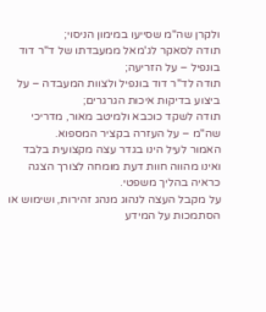ולקרן שה"מ שסייעו במימון הניסוי;
תודה לסאקר לג'מאל ממעבדתו של ד"ר דוד בונפיל – על הזריעה;
תודה לד"ר דוד בונפיל ולצוות המעבדה – על ביצוע בדיקות איכות הגרגרים;
תודה לשקד כוכבא ולמיטב מאור, מדריכי שה"מ – על העזרה בקציר המספוא.
האמור לעיל הינו בגדר עצה מקצועית בלבד ואינו מהווה חוות דעת מומחה לצורך הצגה כראיה בהליך משפטי.
על מקבל העצה לנהוג מנהג זהירות, ושימוש או הסתמכות על המידע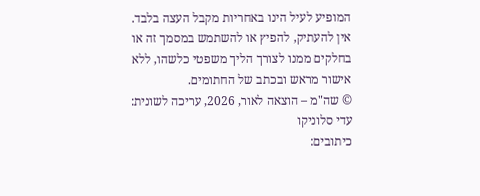המופיע לעיל הינו באחריות מקבל העצה בלבד.
אין להעתיק, להפיץ או להשתמש במסמך זה או בחלקים ממנו לצורך הליך משפטי כלשהו, ללא אישור מראש ובכתב של החתומים.
© שה"מ – הוצאה לאור, 2026, עריכה לשונית: עדי סלוניקו
כיתובים: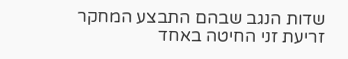שדות הנגב שבהם התבצע המחקר
זריעת זני החיטה באחד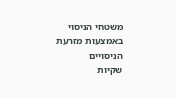משטחי הניסוי באמצעות מזרעת הניסויים
שקיות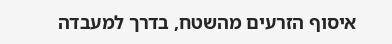איסוף הזרעים מהשטח, בדרך למעבדה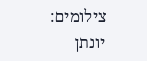צילומים: יונתן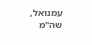עמנואל, שה"מ